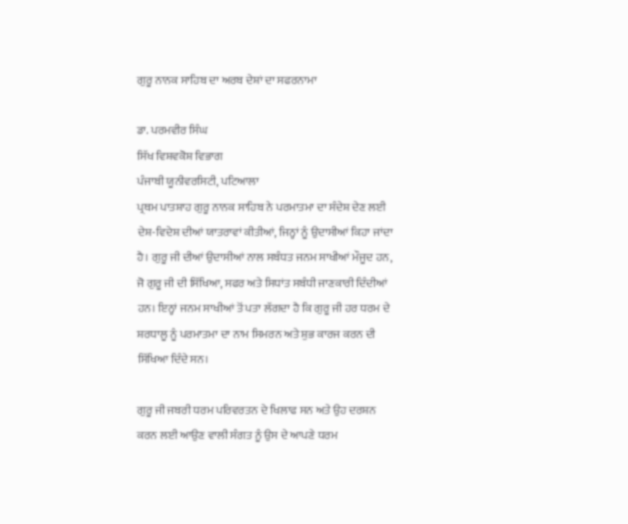ਗੁਰੂ ਨਾਨਕ ਸਾਹਿਬ ਦਾ ਅਰਬ ਦੇਸ਼ਾਂ ਦਾ ਸਫਰਨਾਮਾ

ਡਾ. ਪਰਮਵੀਰ ਸਿੰਘ
ਸਿੱਖ ਵਿਸ਼ਵਕੋਸ਼ ਵਿਭਾਗ
ਪੰਜਾਬੀ ਯੂਨੀਵਰਸਿਟੀ, ਪਟਿਆਲਾ
ਪ੍ਰਥਮ ਪਾਤਸ਼ਾਹ ਗੁਰੂ ਨਾਨਕ ਸਾਹਿਬ ਨੇ ਪਰਮਾਤਮਾ ਦਾ ਸੰਦੇਸ਼ ਦੇਣ ਲਈ ਦੇਸ਼-ਵਿਦੇਸ਼ ਦੀਆਂ ਯਾਤਰਾਵਾਂ ਕੀਤੀਆਂ, ਜਿਨ੍ਹਾਂ ਨੂੰ ਉਦਾਸੀਆਂ ਕਿਹਾ ਜਾਂਦਾ ਹੈ। ਗੁਰੂ ਜੀ ਦੀਆਂ ਉਦਾਸੀਆਂ ਨਾਲ ਸਬੰਧਤ ਜਨਮ ਸਾਖੀਆਂ ਮੌਜੂਦ ਹਨ, ਜੋ ਗੁਰੂ ਜੀ ਦੀ ਸਿੱਖਿਆ, ਸਫਰ ਅਤੇ ਸਿਧਾਂਤ ਸਬੰਧੀ ਜਾਣਕਾਰੀ ਦਿੰਦੀਆਂ ਹਨ। ਇਨ੍ਹਾਂ ਜਨਮ ਸਾਖੀਆਂ ਤੋਂ ਪਤਾ ਲੱਗਦਾ ਹੈ ਕਿ ਗੁਰੂ ਜੀ ਹਰ ਧਰਮ ਦੇ ਸ਼ਰਧਾਲੂ ਨੂੰ ਪਰਮਾਤਮਾ ਦਾ ਨਾਮ ਸਿਮਰਨ ਅਤੇ ਸ਼ੁਭ ਕਾਰਜ ਕਰਨ ਦੀ ਸਿੱਖਿਆ ਦਿੰਦੇ ਸਨ।

ਗੁਰੂ ਜੀ ਜਬਰੀ ਧਰਮ ਪਰਿਵਰਤਨ ਦੇ ਖਿਲਾਫ ਸਨ ਅਤੇ ਉਹ ਦਰਸ਼ਨ ਕਰਨ ਲਈ ਆਉਣ ਵਾਲੀ ਸੰਗਤ ਨੂੰ ਉਸ ਦੇ ਆਪਣੇ ਧਰਮ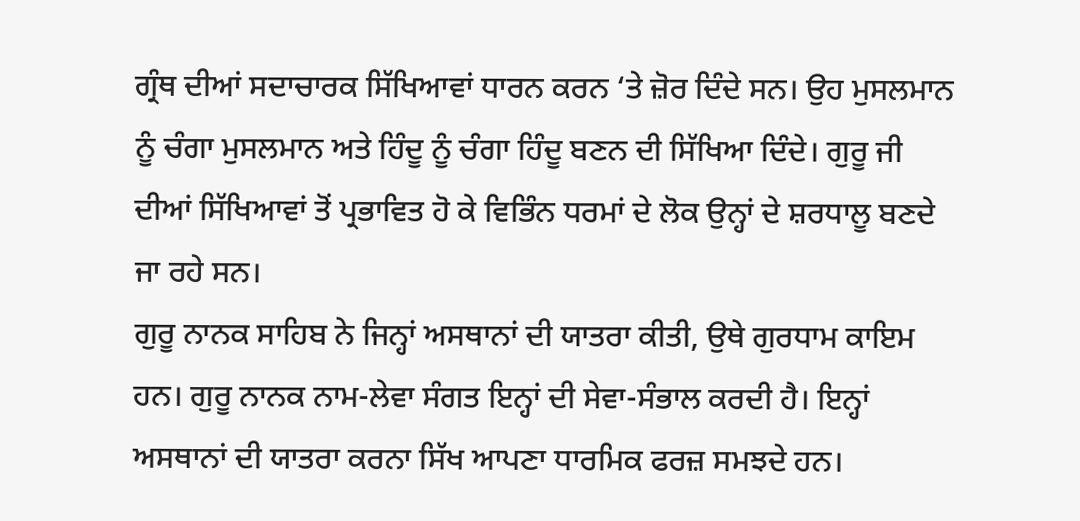ਗ੍ਰੰਥ ਦੀਆਂ ਸਦਾਚਾਰਕ ਸਿੱਖਿਆਵਾਂ ਧਾਰਨ ਕਰਨ ‘ਤੇ ਜ਼ੋਰ ਦਿੰਦੇ ਸਨ। ਉਹ ਮੁਸਲਮਾਨ ਨੂੰ ਚੰਗਾ ਮੁਸਲਮਾਨ ਅਤੇ ਹਿੰਦੂ ਨੂੰ ਚੰਗਾ ਹਿੰਦੂ ਬਣਨ ਦੀ ਸਿੱਖਿਆ ਦਿੰਦੇ। ਗੁਰੂ ਜੀ ਦੀਆਂ ਸਿੱਖਿਆਵਾਂ ਤੋਂ ਪ੍ਰਭਾਵਿਤ ਹੋ ਕੇ ਵਿਭਿੰਨ ਧਰਮਾਂ ਦੇ ਲੋਕ ਉਨ੍ਹਾਂ ਦੇ ਸ਼ਰਧਾਲੂ ਬਣਦੇ ਜਾ ਰਹੇ ਸਨ।
ਗੁਰੂ ਨਾਨਕ ਸਾਹਿਬ ਨੇ ਜਿਨ੍ਹਾਂ ਅਸਥਾਨਾਂ ਦੀ ਯਾਤਰਾ ਕੀਤੀ, ਉਥੇ ਗੁਰਧਾਮ ਕਾਇਮ ਹਨ। ਗੁਰੂ ਨਾਨਕ ਨਾਮ-ਲੇਵਾ ਸੰਗਤ ਇਨ੍ਹਾਂ ਦੀ ਸੇਵਾ-ਸੰਭਾਲ ਕਰਦੀ ਹੈ। ਇਨ੍ਹਾਂ ਅਸਥਾਨਾਂ ਦੀ ਯਾਤਰਾ ਕਰਨਾ ਸਿੱਖ ਆਪਣਾ ਧਾਰਮਿਕ ਫਰਜ਼ ਸਮਝਦੇ ਹਨ।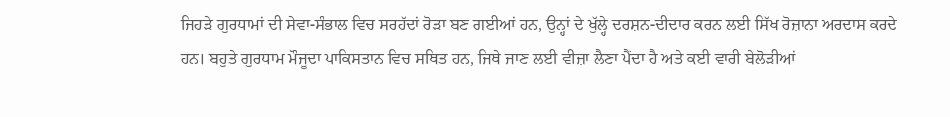ਜਿਹੜੇ ਗੁਰਧਾਮਾਂ ਦੀ ਸੇਵਾ-ਸੰਭਾਲ ਵਿਚ ਸਰਹੱਦਾਂ ਰੋੜਾ ਬਣ ਗਈਆਂ ਹਨ, ਉਨ੍ਹਾਂ ਦੇ ਖੁੱਲ੍ਹੇ ਦਰਸ਼ਨ-ਦੀਦਾਰ ਕਰਨ ਲਈ ਸਿੱਖ ਰੋਜ਼ਾਨਾ ਅਰਦਾਸ ਕਰਦੇ ਹਨ। ਬਹੁਤੇ ਗੁਰਧਾਮ ਮੌਜੂਦਾ ਪਾਕਿਸਤਾਨ ਵਿਚ ਸਥਿਤ ਹਨ, ਜਿਥੇ ਜਾਣ ਲਈ ਵੀਜ਼ਾ ਲੈਣਾ ਪੈਂਦਾ ਹੈ ਅਤੇ ਕਈ ਵਾਰੀ ਬੇਲੋੜੀਆਂ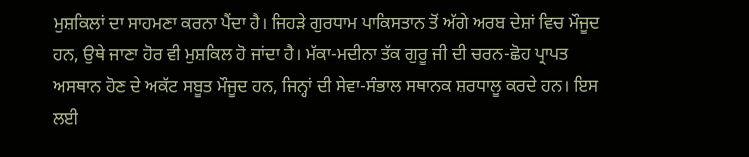ਮੁਸ਼ਕਿਲਾਂ ਦਾ ਸਾਹਮਣਾ ਕਰਨਾ ਪੈਂਦਾ ਹੈ। ਜਿਹੜੇ ਗੁਰਧਾਮ ਪਾਕਿਸਤਾਨ ਤੋਂ ਅੱਗੇ ਅਰਬ ਦੇਸ਼ਾਂ ਵਿਚ ਮੌਜੂਦ ਹਨ, ਉਥੇ ਜਾਣਾ ਹੋਰ ਵੀ ਮੁਸ਼ਕਿਲ ਹੋ ਜਾਂਦਾ ਹੈ। ਮੱਕਾ-ਮਦੀਨਾ ਤੱਕ ਗੁਰੂ ਜੀ ਦੀ ਚਰਨ-ਛੋਹ ਪ੍ਰਾਪਤ ਅਸਥਾਨ ਹੋਣ ਦੇ ਅਕੱਟ ਸਬੂਤ ਮੌਜੂਦ ਹਨ, ਜਿਨ੍ਹਾਂ ਦੀ ਸੇਵਾ-ਸੰਭਾਲ ਸਥਾਨਕ ਸ਼ਰਧਾਲੂ ਕਰਦੇ ਹਨ। ਇਸ ਲਈ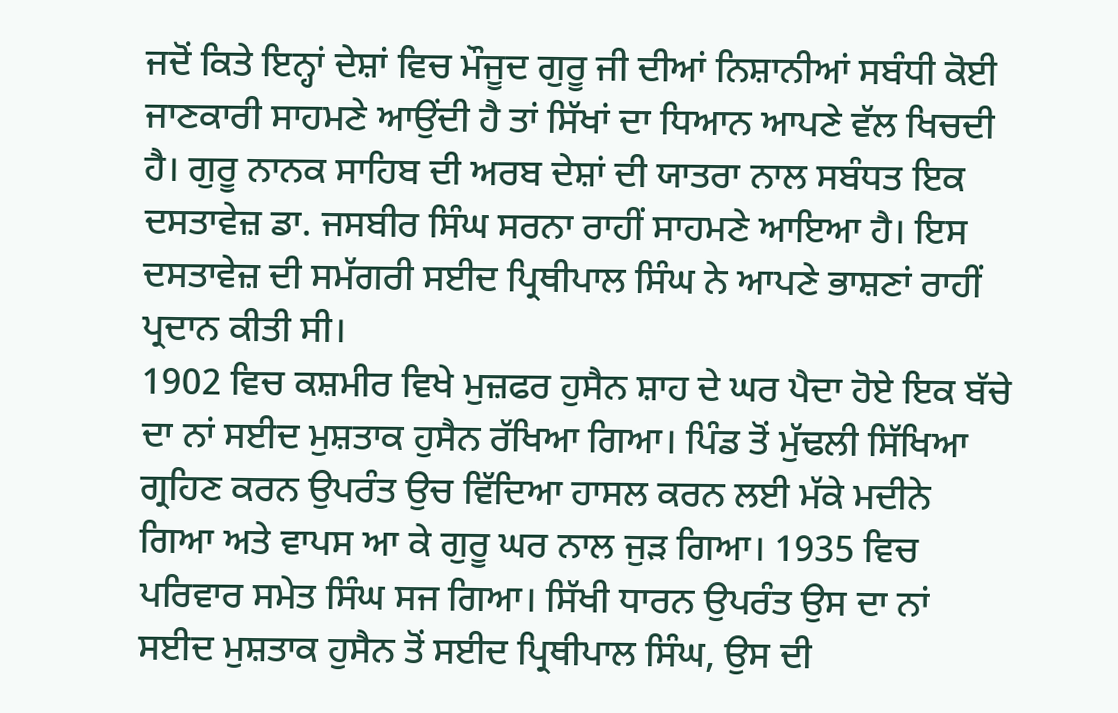ਜਦੋਂ ਕਿਤੇ ਇਨ੍ਹਾਂ ਦੇਸ਼ਾਂ ਵਿਚ ਮੌਜੂਦ ਗੁਰੂ ਜੀ ਦੀਆਂ ਨਿਸ਼ਾਨੀਆਂ ਸਬੰਧੀ ਕੋਈ ਜਾਣਕਾਰੀ ਸਾਹਮਣੇ ਆਉਂਦੀ ਹੈ ਤਾਂ ਸਿੱਖਾਂ ਦਾ ਧਿਆਨ ਆਪਣੇ ਵੱਲ ਖਿਚਦੀ ਹੈ। ਗੁਰੂ ਨਾਨਕ ਸਾਹਿਬ ਦੀ ਅਰਬ ਦੇਸ਼ਾਂ ਦੀ ਯਾਤਰਾ ਨਾਲ ਸਬੰਧਤ ਇਕ ਦਸਤਾਵੇਜ਼ ਡਾ. ਜਸਬੀਰ ਸਿੰਘ ਸਰਨਾ ਰਾਹੀਂ ਸਾਹਮਣੇ ਆਇਆ ਹੈ। ਇਸ ਦਸਤਾਵੇਜ਼ ਦੀ ਸਮੱਗਰੀ ਸਈਦ ਪ੍ਰਿਥੀਪਾਲ ਸਿੰਘ ਨੇ ਆਪਣੇ ਭਾਸ਼ਣਾਂ ਰਾਹੀਂ ਪ੍ਰਦਾਨ ਕੀਤੀ ਸੀ।
1902 ਵਿਚ ਕਸ਼ਮੀਰ ਵਿਖੇ ਮੁਜ਼ਫਰ ਹੁਸੈਨ ਸ਼ਾਹ ਦੇ ਘਰ ਪੈਦਾ ਹੋਏ ਇਕ ਬੱਚੇ ਦਾ ਨਾਂ ਸਈਦ ਮੁਸ਼ਤਾਕ ਹੁਸੈਨ ਰੱਖਿਆ ਗਿਆ। ਪਿੰਡ ਤੋਂ ਮੁੱਢਲੀ ਸਿੱਖਿਆ ਗ੍ਰਹਿਣ ਕਰਨ ਉਪਰੰਤ ਉਚ ਵਿੱਦਿਆ ਹਾਸਲ ਕਰਨ ਲਈ ਮੱਕੇ ਮਦੀਨੇ ਗਿਆ ਅਤੇ ਵਾਪਸ ਆ ਕੇ ਗੁਰੂ ਘਰ ਨਾਲ ਜੁੜ ਗਿਆ। 1935 ਵਿਚ ਪਰਿਵਾਰ ਸਮੇਤ ਸਿੰਘ ਸਜ ਗਿਆ। ਸਿੱਖੀ ਧਾਰਨ ਉਪਰੰਤ ਉਸ ਦਾ ਨਾਂ ਸਈਦ ਮੁਸ਼ਤਾਕ ਹੁਸੈਨ ਤੋਂ ਸਈਦ ਪ੍ਰਿਥੀਪਾਲ ਸਿੰਘ, ਉਸ ਦੀ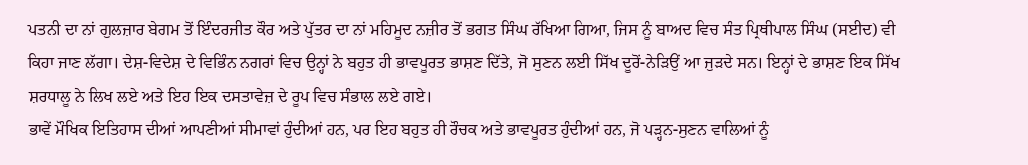ਪਤਨੀ ਦਾ ਨਾਂ ਗੁਲਜ਼ਾਰ ਬੇਗਮ ਤੋਂ ਇੰਦਰਜੀਤ ਕੌਰ ਅਤੇ ਪੁੱਤਰ ਦਾ ਨਾਂ ਮਹਿਮੂਦ ਨਜ਼ੀਰ ਤੋਂ ਭਗਤ ਸਿੰਘ ਰੱਖਿਆ ਗਿਆ, ਜਿਸ ਨੂੰ ਬਾਅਦ ਵਿਚ ਸੰਤ ਪ੍ਰਿਥੀਪਾਲ ਸਿੰਘ (ਸਈਦ) ਵੀ ਕਿਹਾ ਜਾਣ ਲੱਗਾ। ਦੇਸ਼-ਵਿਦੇਸ਼ ਦੇ ਵਿਭਿੰਨ ਨਗਰਾਂ ਵਿਚ ਉਨ੍ਹਾਂ ਨੇ ਬਹੁਤ ਹੀ ਭਾਵਪੂਰਤ ਭਾਸ਼ਣ ਦਿੱਤੇ, ਜੋ ਸੁਣਨ ਲਈ ਸਿੱਖ ਦੂਰੋਂ-ਨੇੜਿਉਂ ਆ ਜੁੜਦੇ ਸਨ। ਇਨ੍ਹਾਂ ਦੇ ਭਾਸ਼ਣ ਇਕ ਸਿੱਖ ਸ਼ਰਧਾਲੂ ਨੇ ਲਿਖ ਲਏ ਅਤੇ ਇਹ ਇਕ ਦਸਤਾਵੇਜ਼ ਦੇ ਰੂਪ ਵਿਚ ਸੰਭਾਲ ਲਏ ਗਏ।
ਭਾਵੇਂ ਮੌਖਿਕ ਇਤਿਹਾਸ ਦੀਆਂ ਆਪਣੀਆਂ ਸੀਮਾਵਾਂ ਹੁੰਦੀਆਂ ਹਨ, ਪਰ ਇਹ ਬਹੁਤ ਹੀ ਰੌਚਕ ਅਤੇ ਭਾਵਪੂਰਤ ਹੁੰਦੀਆਂ ਹਨ, ਜੋ ਪੜ੍ਹਨ-ਸੁਣਨ ਵਾਲਿਆਂ ਨੂੰ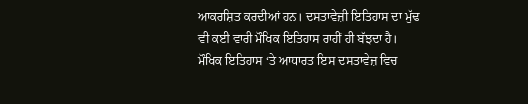ਆਕਰਸ਼ਿਤ ਕਰਦੀਆਂ ਹਨ। ਦਸਤਾਵੇਜ਼ੀ ਇਤਿਹਾਸ ਦਾ ਮੁੱਢ ਵੀ ਕਈ ਵਾਰੀ ਮੌਖਿਕ ਇਤਿਹਾਸ ਰਾਹੀਂ ਹੀ ਬੱਝਦਾ ਹੈ। ਮੌਖਿਕ ਇਤਿਹਾਸ ‘ਤੇ ਆਧਾਰਤ ਇਸ ਦਸਤਾਵੇਜ਼ ਵਿਚ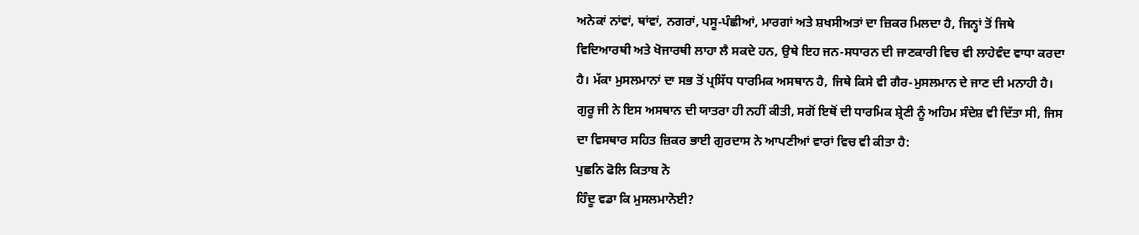ਅਨੇਕਾਂ ਨਾਂਵਾਂ, ਥਾਂਵਾਂ, ਨਗਰਾਂ, ਪਸੂ-ਪੰਛੀਆਂ, ਮਾਰਗਾਂ ਅਤੇ ਸ਼ਖਸੀਅਤਾਂ ਦਾ ਜ਼ਿਕਰ ਮਿਲਦਾ ਹੈ, ਜਿਨ੍ਹਾਂ ਤੋਂ ਜਿਥੇ ਵਿਦਿਆਰਥੀ ਅਤੇ ਖੋਜਾਰਥੀ ਲਾਹਾ ਲੈ ਸਕਦੇ ਹਨ, ਉਥੇ ਇਹ ਜਨ-ਸਧਾਰਨ ਦੀ ਜਾਣਕਾਰੀ ਵਿਚ ਵੀ ਲਾਹੇਵੰਦ ਵਾਧਾ ਕਰਦਾ ਹੈ। ਮੱਕਾ ਮੁਸਲਮਾਨਾਂ ਦਾ ਸਭ ਤੋਂ ਪ੍ਰਸਿੱਧ ਧਾਰਮਿਕ ਅਸਥਾਨ ਹੈ, ਜਿਥੇ ਕਿਸੇ ਵੀ ਗੈਰ-ਮੁਸਲਮਾਨ ਦੇ ਜਾਣ ਦੀ ਮਨਾਹੀ ਹੈ। ਗੁਰੂ ਜੀ ਨੇ ਇਸ ਅਸਥਾਨ ਦੀ ਯਾਤਰਾ ਹੀ ਨਹੀਂ ਕੀਤੀ, ਸਗੋਂ ਇਥੋਂ ਦੀ ਧਾਰਮਿਕ ਸ਼੍ਰੇਣੀ ਨੂੰ ਅਹਿਮ ਸੰਦੇਸ਼ ਵੀ ਦਿੱਤਾ ਸੀ, ਜਿਸ ਦਾ ਵਿਸਥਾਰ ਸਹਿਤ ਜ਼ਿਕਰ ਭਾਈ ਗੁਰਦਾਸ ਨੇ ਆਪਣੀਆਂ ਵਾਰਾਂ ਵਿਚ ਵੀ ਕੀਤਾ ਹੈ:
ਪੁਛਨਿ ਫੋਲਿ ਕਿਤਾਬ ਨੋ
ਹਿੰਦੂ ਵਡਾ ਕਿ ਮੁਸਲਮਾਨੋਈ?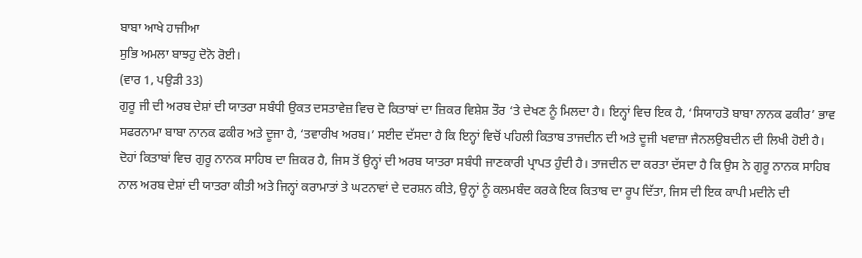ਬਾਬਾ ਆਖੇ ਹਾਜੀਆ
ਸੁਭਿ ਅਮਲਾ ਬਾਝਹੁ ਦੋਨੋ ਰੋਈ।
(ਵਾਰ 1, ਪਉੜੀ 33)
ਗੁਰੂ ਜੀ ਦੀ ਅਰਬ ਦੇਸ਼ਾਂ ਦੀ ਯਾਤਰਾ ਸਬੰਧੀ ਉਕਤ ਦਸਤਾਵੇਜ਼ ਵਿਚ ਦੋ ਕਿਤਾਬਾਂ ਦਾ ਜ਼ਿਕਰ ਵਿਸ਼ੇਸ਼ ਤੌਰ ‘ਤੇ ਦੇਖਣ ਨੂੰ ਮਿਲਦਾ ਹੈ। ਇਨ੍ਹਾਂ ਵਿਚ ਇਕ ਹੈ, ‘ਸਿਯਾਹਤੋ ਬਾਬਾ ਨਾਨਕ ਫਕੀਰ’ ਭਾਵ ਸਫਰਨਾਮਾ ਬਾਬਾ ਨਾਨਕ ਫਕੀਰ ਅਤੇ ਦੂਜਾ ਹੈ, ‘ਤਵਾਰੀਖ ਅਰਬ।’ ਸਈਦ ਦੱਸਦਾ ਹੈ ਕਿ ਇਨ੍ਹਾਂ ਵਿਚੋਂ ਪਹਿਲੀ ਕਿਤਾਬ ਤਾਜਦੀਨ ਦੀ ਅਤੇ ਦੂਜੀ ਖਵਾਜ਼ਾ ਜੈਨਲਉਬਦੀਨ ਦੀ ਲਿਖੀ ਹੋਈ ਹੈ। ਦੋਹਾਂ ਕਿਤਾਬਾਂ ਵਿਚ ਗੁਰੂ ਨਾਨਕ ਸਾਹਿਬ ਦਾ ਜ਼ਿਕਰ ਹੈ, ਜਿਸ ਤੋਂ ਉਨ੍ਹਾਂ ਦੀ ਅਰਬ ਯਾਤਰਾ ਸਬੰਧੀ ਜਾਣਕਾਰੀ ਪ੍ਰਾਪਤ ਹੁੰਦੀ ਹੈ। ਤਾਜਦੀਨ ਦਾ ਕਰਤਾ ਦੱਸਦਾ ਹੈ ਕਿ ਉਸ ਨੇ ਗੁਰੂ ਨਾਨਕ ਸਾਹਿਬ ਨਾਲ ਅਰਬ ਦੇਸ਼ਾਂ ਦੀ ਯਾਤਰਾ ਕੀਤੀ ਅਤੇ ਜਿਨ੍ਹਾਂ ਕਰਾਮਾਤਾਂ ਤੇ ਘਟਨਾਵਾਂ ਦੇ ਦਰਸ਼ਨ ਕੀਤੇ, ਉਨ੍ਹਾਂ ਨੂੰ ਕਲਮਬੰਦ ਕਰਕੇ ਇਕ ਕਿਤਾਬ ਦਾ ਰੂਪ ਦਿੱਤਾ, ਜਿਸ ਦੀ ਇਕ ਕਾਪੀ ਮਦੀਨੇ ਦੀ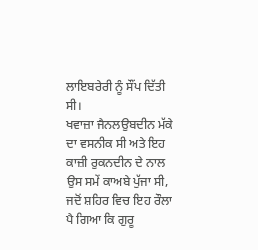ਲਾਇਬਰੇਰੀ ਨੂੰ ਸੌਂਪ ਦਿੱਤੀ ਸੀ।
ਖਵਾਜ਼ਾ ਜੈਨਲਉਬਦੀਨ ਮੱਕੇ ਦਾ ਵਸਨੀਕ ਸੀ ਅਤੇ ਇਹ ਕਾਜ਼ੀ ਰੁਕਨਦੀਨ ਦੇ ਨਾਲ ਉਸ ਸਮੇਂ ਕਾਅਬੇ ਪੁੱਜਾ ਸੀ, ਜਦੋਂ ਸ਼ਹਿਰ ਵਿਚ ਇਹ ਰੌਲਾ ਪੈ ਗਿਆ ਕਿ ਗੁਰੂ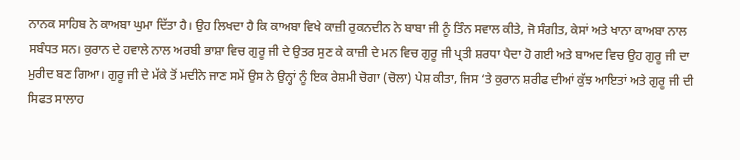ਨਾਨਕ ਸਾਹਿਬ ਨੇ ਕਾਅਬਾ ਘੁਮਾ ਦਿੱਤਾ ਹੈ। ਉਹ ਲਿਖਦਾ ਹੈ ਕਿ ਕਾਅਬਾ ਵਿਖੇ ਕਾਜ਼ੀ ਰੁਕਨਦੀਨ ਨੇ ਬਾਬਾ ਜੀ ਨੂੰ ਤਿੰਨ ਸਵਾਲ ਕੀਤੇ, ਜੋ ਸੰਗੀਤ, ਕੇਸਾਂ ਅਤੇ ਖਾਨਾ ਕਾਅਬਾ ਨਾਲ ਸਬੰਧਤ ਸਨ। ਕੁਰਾਨ ਦੇ ਹਵਾਲੇ ਨਾਲ ਅਰਬੀ ਭਾਸ਼ਾ ਵਿਚ ਗੁਰੂ ਜੀ ਦੇ ਉਤਰ ਸੁਣ ਕੇ ਕਾਜ਼ੀ ਦੇ ਮਨ ਵਿਚ ਗੁਰੂ ਜੀ ਪ੍ਰਤੀ ਸ਼ਰਧਾ ਪੈਦਾ ਹੋ ਗਈ ਅਤੇ ਬਾਅਦ ਵਿਚ ਉਹ ਗੁਰੂ ਜੀ ਦਾ ਮੁਰੀਦ ਬਣ ਗਿਆ। ਗੁਰੂ ਜੀ ਦੇ ਮੱਕੇ ਤੋਂ ਮਦੀਨੇ ਜਾਣ ਸਮੇਂ ਉਸ ਨੇ ਉਨ੍ਹਾਂ ਨੂੰ ਇਕ ਰੇਸ਼ਮੀ ਚੋਗਾ (ਚੋਲਾ) ਪੇਸ਼ ਕੀਤਾ, ਜਿਸ ‘ਤੇ ਕੁਰਾਨ ਸ਼ਰੀਫ ਦੀਆਂ ਕੁੱਝ ਆਇਤਾਂ ਅਤੇ ਗੁਰੂ ਜੀ ਦੀ ਸਿਫਤ ਸਾਲਾਹ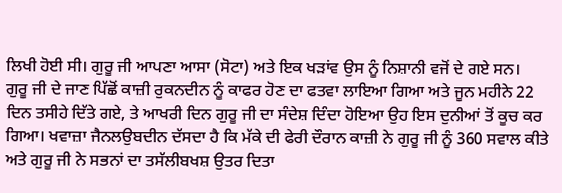ਲਿਖੀ ਹੋਈ ਸੀ। ਗੁਰੂ ਜੀ ਆਪਣਾ ਆਸਾ (ਸੋਟਾ) ਅਤੇ ਇਕ ਖੜਾਂਵ ਉਸ ਨੂੰ ਨਿਸ਼ਾਨੀ ਵਜੋਂ ਦੇ ਗਏ ਸਨ।
ਗੁਰੂ ਜੀ ਦੇ ਜਾਣ ਪਿੱਛੋਂ ਕਾਜ਼ੀ ਰੁਕਨਦੀਨ ਨੂੰ ਕਾਫਰ ਹੋਣ ਦਾ ਫਤਵਾ ਲਾਇਆ ਗਿਆ ਅਤੇ ਜੂਨ ਮਹੀਨੇ 22 ਦਿਨ ਤਸੀਹੇ ਦਿੱਤੇ ਗਏ, ਤੇ ਆਖਰੀ ਦਿਨ ਗੁਰੂ ਜੀ ਦਾ ਸੰਦੇਸ਼ ਦਿੰਦਾ ਹੋਇਆ ਉਹ ਇਸ ਦੁਨੀਆਂ ਤੋਂ ਕੂਚ ਕਰ ਗਿਆ। ਖਵਾਜ਼ਾ ਜੈਨਲਉਬਦੀਨ ਦੱਸਦਾ ਹੈ ਕਿ ਮੱਕੇ ਦੀ ਫੇਰੀ ਦੌਰਾਨ ਕਾਜ਼ੀ ਨੇ ਗੁਰੂ ਜੀ ਨੂੰ 360 ਸਵਾਲ ਕੀਤੇ ਅਤੇ ਗੁਰੂ ਜੀ ਨੇ ਸਭਨਾਂ ਦਾ ਤਸੱਲੀਬਖਸ਼ ਉਤਰ ਦਿਤਾ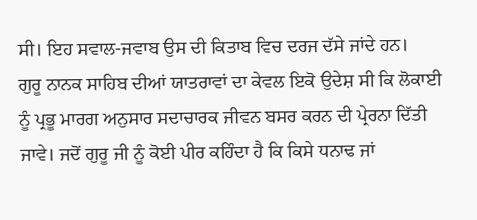ਸੀ। ਇਹ ਸਵਾਲ-ਜਵਾਬ ਉਸ ਦੀ ਕਿਤਾਬ ਵਿਚ ਦਰਜ ਦੱਸੇ ਜਾਂਦੇ ਹਨ।
ਗੁਰੂ ਨਾਨਕ ਸਾਹਿਬ ਦੀਆਂ ਯਾਤਰਾਵਾਂ ਦਾ ਕੇਵਲ ਇਕੋ ਉਦੇਸ਼ ਸੀ ਕਿ ਲੋਕਾਈ ਨੂੰ ਪ੍ਰਭੂ ਮਾਰਗ ਅਨੁਸਾਰ ਸਦਾਚਾਰਕ ਜੀਵਨ ਬਸਰ ਕਰਨ ਦੀ ਪ੍ਰੇਰਨਾ ਦਿੱਤੀ ਜਾਵੇ। ਜਦੋਂ ਗੁਰੂ ਜੀ ਨੂੰ ਕੋਈ ਪੀਰ ਕਹਿੰਦਾ ਹੈ ਕਿ ਕਿਸੇ ਧਨਾਢ ਜਾਂ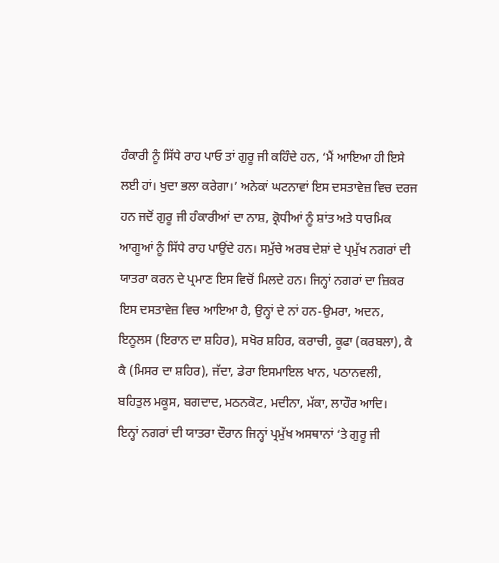ਹੰਕਾਰੀ ਨੂੰ ਸਿੱਧੇ ਰਾਹ ਪਾਓ ਤਾਂ ਗੁਰੂ ਜੀ ਕਹਿੰਦੇ ਹਨ, ‘ਮੈਂ ਆਇਆ ਹੀ ਇਸੇ ਲਈ ਹਾਂ। ਖੁਦਾ ਭਲਾ ਕਰੇਗਾ।’ ਅਨੇਕਾਂ ਘਟਨਾਵਾਂ ਇਸ ਦਸਤਾਵੇਜ਼ ਵਿਚ ਦਰਜ ਹਨ ਜਦੋਂ ਗੁਰੂ ਜੀ ਹੰਕਾਰੀਆਂ ਦਾ ਨਾਸ਼, ਕ੍ਰੋਧੀਆਂ ਨੂੰ ਸ਼ਾਂਤ ਅਤੇ ਧਾਰਮਿਕ ਆਗੂਆਂ ਨੂੰ ਸਿੱਧੇ ਰਾਹ ਪਾਉਂਦੇ ਹਨ। ਸਮੁੱਚੇ ਅਰਬ ਦੇਸ਼ਾਂ ਦੇ ਪ੍ਰਮੁੱਖ ਨਗਰਾਂ ਦੀ ਯਾਤਰਾ ਕਰਨ ਦੇ ਪ੍ਰਮਾਣ ਇਸ ਵਿਚੋਂ ਮਿਲਦੇ ਹਨ। ਜਿਨ੍ਹਾਂ ਨਗਰਾਂ ਦਾ ਜ਼ਿਕਰ ਇਸ ਦਸਤਾਵੇਜ਼ ਵਿਚ ਆਇਆ ਹੈ, ਉਨ੍ਹਾਂ ਦੇ ਨਾਂ ਹਨ-ਉਮਰਾ, ਅਦਨ, ਇਨੂਲਸ (ਇਰਾਨ ਦਾ ਸ਼ਹਿਰ), ਸਖੋਰ ਸ਼ਹਿਰ, ਕਰਾਚੀ, ਕੂਫਾ (ਕਰਬਲਾ), ਕੈ ਕੈ (ਮਿਸਰ ਦਾ ਸ਼ਹਿਰ), ਜੱਦਾ, ਡੇਰਾ ਇਸਮਾਇਲ ਖਾਨ, ਪਠਾਨਵਲੀ, ਬਹਿਤੁਲ ਮਕੂਸ, ਬਗਦਾਦ, ਮਠਨਕੋਟ, ਮਦੀਨਾ, ਮੱਕਾ, ਲਾਹੌਰ ਆਦਿ।
ਇਨ੍ਹਾਂ ਨਗਰਾਂ ਦੀ ਯਾਤਰਾ ਦੌਰਾਨ ਜਿਨ੍ਹਾਂ ਪ੍ਰਮੁੱਖ ਅਸਥਾਨਾਂ ‘ਤੇ ਗੁਰੂ ਜੀ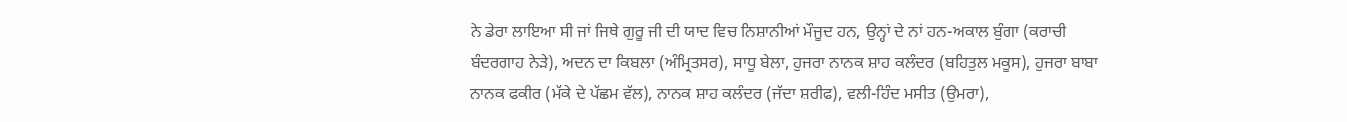ਨੇ ਡੇਰਾ ਲਾਇਆ ਸੀ ਜਾਂ ਜਿਥੇ ਗੁਰੂ ਜੀ ਦੀ ਯਾਦ ਵਿਚ ਨਿਸ਼ਾਨੀਆਂ ਮੌਜੂਦ ਹਨ, ਉਨ੍ਹਾਂ ਦੇ ਨਾਂ ਹਨ-ਅਕਾਲ ਬੁੰਗਾ (ਕਰਾਚੀ ਬੰਦਰਗਾਹ ਨੇੜੇ), ਅਦਨ ਦਾ ਕਿਬਲਾ (ਅੰਮ੍ਰਿਤਸਰ), ਸਾਧੂ ਬੇਲਾ, ਹੁਜਰਾ ਨਾਨਕ ਸ਼ਾਹ ਕਲੰਦਰ (ਬਹਿਤੁਲ ਮਕੂਸ), ਹੁਜਰਾ ਬਾਬਾ ਨਾਨਕ ਫਕੀਰ (ਮੱਕੇ ਦੇ ਪੱਛਮ ਵੱਲ), ਨਾਨਕ ਸ਼ਾਹ ਕਲੰਦਰ (ਜੱਦਾ ਸ਼ਰੀਫ), ਵਲੀ-ਹਿੰਦ ਮਸੀਤ (ਉਮਰਾ),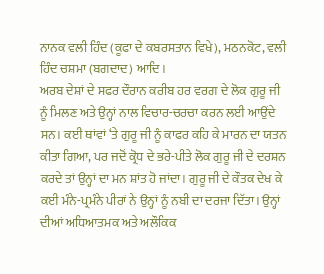ਨਾਨਕ ਵਲੀ ਹਿੰਦ (ਕੂਫਾ ਦੇ ਕਬਰਸਤਾਨ ਵਿਖੇ), ਮਠਨਕੋਟ, ਵਲੀ ਹਿੰਦ ਚਸ਼ਮਾ (ਬਗਦਾਦ) ਆਦਿ।
ਅਰਬ ਦੇਸ਼ਾਂ ਦੇ ਸਫਰ ਦੌਰਾਨ ਕਰੀਬ ਹਰ ਵਰਗ ਦੇ ਲੋਕ ਗੁਰੂ ਜੀ ਨੂੰ ਮਿਲਣ ਅਤੇ ਉਨ੍ਹਾਂ ਨਾਲ ਵਿਚਾਰ-ਚਰਚਾ ਕਰਨ ਲਈ ਆਉਂਦੇ ਸਨ। ਕਈ ਥਾਂਵਾਂ ‘ਤੇ ਗੁਰੂ ਜੀ ਨੂੰ ਕਾਫਰ ਕਹਿ ਕੇ ਮਾਰਨ ਦਾ ਯਤਨ ਕੀਤਾ ਗਿਆ, ਪਰ ਜਦੋਂ ਕ੍ਰੋਧ ਦੇ ਭਰੇ-ਪੀਤੇ ਲੋਕ ਗੁਰੂ ਜੀ ਦੇ ਦਰਸ਼ਨ ਕਰਦੇ ਤਾਂ ਉਨ੍ਹਾਂ ਦਾ ਮਨ ਸ਼ਾਂਤ ਹੋ ਜਾਂਦਾ। ਗੁਰੂ ਜੀ ਦੇ ਕੌਤਕ ਦੇਖ ਕੇ ਕਈ ਮੰਨੇ-ਪ੍ਰਮੰਨੇ ਪੀਰਾਂ ਨੇ ਉਨ੍ਹਾਂ ਨੂੰ ਨਬੀ ਦਾ ਦਰਜਾ ਦਿੱਤਾ। ਉਨ੍ਹਾਂ ਦੀਆਂ ਅਧਿਆਤਮਕ ਅਤੇ ਅਲੌਕਿਕ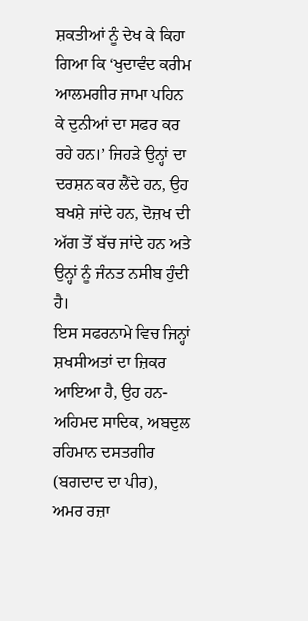ਸ਼ਕਤੀਆਂ ਨੂੰ ਦੇਖ ਕੇ ਕਿਹਾ ਗਿਆ ਕਿ ‘ਖੁਦਾਵੰਦ ਕਰੀਮ ਆਲਮਗੀਰ ਜਾਮਾ ਪਹਿਨ ਕੇ ਦੁਨੀਆਂ ਦਾ ਸਫਰ ਕਰ ਰਹੇ ਹਨ।’ ਜਿਹੜੇ ਉਨ੍ਹਾਂ ਦਾ ਦਰਸ਼ਨ ਕਰ ਲੈਂਦੇ ਹਨ, ਉਹ ਬਖਸ਼ੇ ਜਾਂਦੇ ਹਨ, ਦੋਜ਼ਖ ਦੀ ਅੱਗ ਤੋਂ ਬੱਚ ਜਾਂਦੇ ਹਨ ਅਤੇ ਉਨ੍ਹਾਂ ਨੂੰ ਜੰਨਤ ਨਸੀਬ ਹੁੰਦੀ ਹੈ।
ਇਸ ਸਫਰਨਾਮੇ ਵਿਚ ਜਿਨ੍ਹਾਂ ਸ਼ਖਸੀਅਤਾਂ ਦਾ ਜ਼ਿਕਰ ਆਇਆ ਹੈ, ਉਹ ਹਨ-ਅਹਿਮਦ ਸਾਦਿਕ, ਅਬਦੁਲ ਰਹਿਮਾਨ ਦਸਤਗੀਰ (ਬਗਦਾਦ ਦਾ ਪੀਰ), ਅਮਰ ਰਜ਼ਾ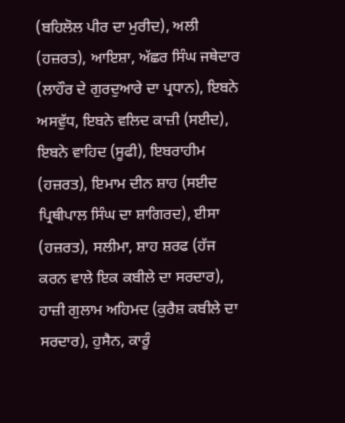(ਬਹਿਲੋਲ ਪੀਰ ਦਾ ਮੁਰੀਦ), ਅਲੀ (ਹਜ਼ਰਤ), ਆਇਸ਼ਾ, ਅੱਛਰ ਸਿੰਘ ਜਥੇਦਾਰ (ਲਾਹੌਰ ਦੇ ਗੁਰਦੁਆਰੇ ਦਾ ਪ੍ਰਧਾਨ), ਇਬਨੇ ਅਸਵੁੱਧ, ਇਬਨੇ ਵਲਿਦ ਕਾਜ਼ੀ (ਸਈਦ), ਇਬਨੇ ਵਾਹਿਦ (ਸੂਫੀ), ਇਬਰਾਹੀਮ (ਹਜ਼ਰਤ), ਇਮਾਮ ਦੀਨ ਸ਼ਾਹ (ਸਈਦ ਪ੍ਰਿਥੀਪਾਲ ਸਿੰਘ ਦਾ ਸ਼ਾਗਿਰਦ), ਈਸਾ (ਹਜ਼ਰਤ), ਸਲੀਮਾ, ਸ਼ਾਹ ਸ਼ਰਫ (ਹੱਜ ਕਰਨ ਵਾਲੇ ਇਕ ਕਬੀਲੇ ਦਾ ਸਰਦਾਰ), ਹਾਜ਼ੀ ਗੁਲਾਮ ਅਹਿਮਦ (ਕੁਰੈਸ਼ ਕਬੀਲੇ ਦਾ ਸਰਦਾਰ), ਹੁਸੈਨ, ਕਾਰੂੰ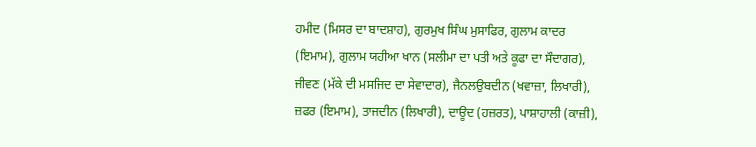ਹਮੀਦ (ਮਿਸਰ ਦਾ ਬਾਦਸ਼ਾਹ), ਗੁਰਮੁਖ ਸਿੰਘ ਮੁਸਾਫਿਰ, ਗੁਲਾਮ ਕਾਦਰ (ਇਮਾਮ), ਗੁਲਾਮ ਯਹੀਆ ਖਾਨ (ਸਲੀਮਾ ਦਾ ਪਤੀ ਅਤੇ ਕੂਫਾ ਦਾ ਸੌਦਾਗਰ), ਜੀਵਣ (ਮੱਕੇ ਦੀ ਮਸਜਿਦ ਦਾ ਸੇਵਾਦਾਰ), ਜੈਨਲਉਬਦੀਨ (ਖਵਾਜ਼ਾ, ਲਿਖਾਰੀ), ਜ਼ਫਰ (ਇਮਾਮ), ਤਾਜਦੀਨ (ਲਿਖਾਰੀ), ਦਾਊਦ (ਹਜ਼ਰਤ), ਪਾਸ਼ਾਹਾਲੀ (ਕਾਜ਼ੀ),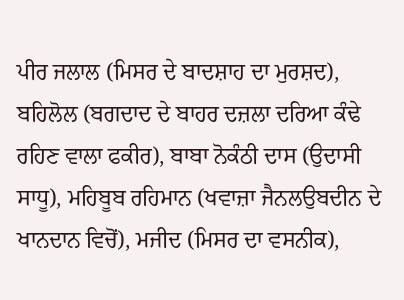ਪੀਰ ਜਲਾਲ (ਮਿਸਰ ਦੇ ਬਾਦਸ਼ਾਹ ਦਾ ਮੁਰਸ਼ਦ), ਬਹਿਲੋਲ (ਬਗਦਾਦ ਦੇ ਬਾਹਰ ਦਜ਼ਲਾ ਦਰਿਆ ਕੰਢੇ ਰਹਿਣ ਵਾਲਾ ਫਕੀਰ), ਬਾਬਾ ਨੋਕੰਠੀ ਦਾਸ (ਉਦਾਸੀ ਸਾਧੂ), ਮਹਿਬੂਬ ਰਹਿਮਾਨ (ਖਵਾਜ਼ਾ ਜੈਨਲਉਬਦੀਨ ਦੇ ਖਾਨਦਾਨ ਵਿਚੋਂ), ਮਜੀਦ (ਮਿਸਰ ਦਾ ਵਸਨੀਕ),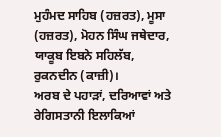ਮੁਹੰਮਦ ਸਾਹਿਬ (ਹਜ਼ਰਤ), ਮੂਸਾ (ਹਜ਼ਰਤ), ਮੋਹਨ ਸਿੰਘ ਜਥੇਦਾਰ, ਯਾਕੂਬ ਇਬਨੇ ਸਹਿਲੱਬ, ਰੁਕਨਦੀਨ (ਕਾਜ਼ੀ)।
ਅਰਬ ਦੇ ਪਹਾੜਾਂ, ਦਰਿਆਵਾਂ ਅਤੇ ਰੇਗਿਸਤਾਨੀ ਇਲਾਕਿਆਂ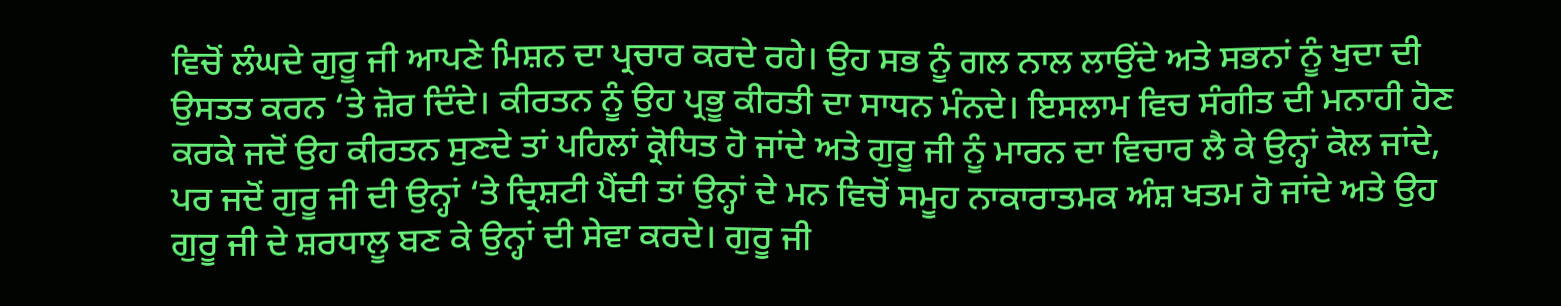ਵਿਚੋਂ ਲੰਘਦੇ ਗੁਰੂ ਜੀ ਆਪਣੇ ਮਿਸ਼ਨ ਦਾ ਪ੍ਰਚਾਰ ਕਰਦੇ ਰਹੇ। ਉਹ ਸਭ ਨੂੰ ਗਲ ਨਾਲ ਲਾਉਂਦੇ ਅਤੇ ਸਭਨਾਂ ਨੂੰ ਖੁਦਾ ਦੀ ਉਸਤਤ ਕਰਨ ‘ਤੇ ਜ਼ੋਰ ਦਿੰਦੇ। ਕੀਰਤਨ ਨੂੰ ਉਹ ਪ੍ਰਭੂ ਕੀਰਤੀ ਦਾ ਸਾਧਨ ਮੰਨਦੇ। ਇਸਲਾਮ ਵਿਚ ਸੰਗੀਤ ਦੀ ਮਨਾਹੀ ਹੋਣ ਕਰਕੇ ਜਦੋਂ ਉਹ ਕੀਰਤਨ ਸੁਣਦੇ ਤਾਂ ਪਹਿਲਾਂ ਕ੍ਰੋਧਿਤ ਹੋ ਜਾਂਦੇ ਅਤੇ ਗੁਰੂ ਜੀ ਨੂੰ ਮਾਰਨ ਦਾ ਵਿਚਾਰ ਲੈ ਕੇ ਉਨ੍ਹਾਂ ਕੋਲ ਜਾਂਦੇ, ਪਰ ਜਦੋਂ ਗੁਰੂ ਜੀ ਦੀ ਉਨ੍ਹਾਂ ‘ਤੇ ਦ੍ਰਿਸ਼ਟੀ ਪੈਂਦੀ ਤਾਂ ਉਨ੍ਹਾਂ ਦੇ ਮਨ ਵਿਚੋਂ ਸਮੂਹ ਨਾਕਾਰਾਤਮਕ ਅੰਸ਼ ਖਤਮ ਹੋ ਜਾਂਦੇ ਅਤੇ ਉਹ ਗੁਰੂ ਜੀ ਦੇ ਸ਼ਰਧਾਲੂ ਬਣ ਕੇ ਉਨ੍ਹਾਂ ਦੀ ਸੇਵਾ ਕਰਦੇ। ਗੁਰੂ ਜੀ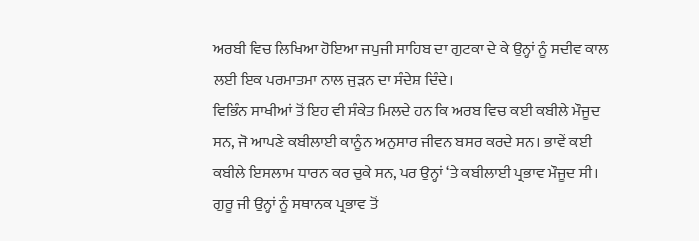ਅਰਬੀ ਵਿਚ ਲਿਖਿਆ ਹੋਇਆ ਜਪੁਜੀ ਸਾਹਿਬ ਦਾ ਗੁਟਕਾ ਦੇ ਕੇ ਉਨ੍ਹਾਂ ਨੂੰ ਸਦੀਵ ਕਾਲ ਲਈ ਇਕ ਪਰਮਾਤਮਾ ਨਾਲ ਜੁੜਨ ਦਾ ਸੰਦੇਸ਼ ਦਿੰਦੇ।
ਵਿਭਿੰਨ ਸਾਖੀਆਂ ਤੋਂ ਇਹ ਵੀ ਸੰਕੇਤ ਮਿਲਦੇ ਹਨ ਕਿ ਅਰਬ ਵਿਚ ਕਈ ਕਬੀਲੇ ਮੌਜੂਦ ਸਨ, ਜੋ ਆਪਣੇ ਕਬੀਲਾਈ ਕਾਨੂੰਨ ਅਨੁਸਾਰ ਜੀਵਨ ਬਸਰ ਕਰਦੇ ਸਨ। ਭਾਵੇਂ ਕਈ ਕਬੀਲੇ ਇਸਲਾਮ ਧਾਰਨ ਕਰ ਚੁਕੇ ਸਨ, ਪਰ ਉਨ੍ਹਾਂ ‘ਤੇ ਕਬੀਲਾਈ ਪ੍ਰਭਾਵ ਮੌਜੂਦ ਸੀ। ਗੁਰੂ ਜੀ ਉਨ੍ਹਾਂ ਨੂੰ ਸਥਾਨਕ ਪ੍ਰਭਾਵ ਤੋਂ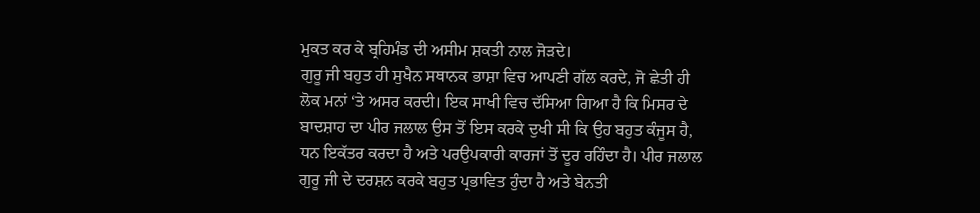ਮੁਕਤ ਕਰ ਕੇ ਬ੍ਰਹਿਮੰਡ ਦੀ ਅਸੀਮ ਸ਼ਕਤੀ ਨਾਲ ਜੋੜਦੇ।
ਗੁਰੂ ਜੀ ਬਹੁਤ ਹੀ ਸੁਖੈਨ ਸਥਾਨਕ ਭਾਸ਼ਾ ਵਿਚ ਆਪਣੀ ਗੱਲ ਕਰਦੇ, ਜੋ ਛੇਤੀ ਹੀ ਲੋਕ ਮਨਾਂ ‘ਤੇ ਅਸਰ ਕਰਦੀ। ਇਕ ਸਾਖੀ ਵਿਚ ਦੱਸਿਆ ਗਿਆ ਹੈ ਕਿ ਮਿਸਰ ਦੇ ਬਾਦਸ਼ਾਹ ਦਾ ਪੀਰ ਜਲਾਲ ਉਸ ਤੋਂ ਇਸ ਕਰਕੇ ਦੁਖੀ ਸੀ ਕਿ ਉਹ ਬਹੁਤ ਕੰਜੂਸ ਹੈ, ਧਨ ਇਕੱਤਰ ਕਰਦਾ ਹੈ ਅਤੇ ਪਰਉਪਕਾਰੀ ਕਾਰਜਾਂ ਤੋਂ ਦੂਰ ਰਹਿੰਦਾ ਹੈ। ਪੀਰ ਜਲਾਲ ਗੁਰੂ ਜੀ ਦੇ ਦਰਸ਼ਨ ਕਰਕੇ ਬਹੁਤ ਪ੍ਰਭਾਵਿਤ ਹੁੰਦਾ ਹੈ ਅਤੇ ਬੇਨਤੀ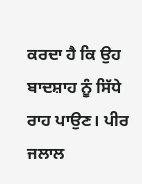ਕਰਦਾ ਹੈ ਕਿ ਉਹ ਬਾਦਸ਼ਾਹ ਨੂੰ ਸਿੱਧੇ ਰਾਹ ਪਾਉਣ। ਪੀਰ ਜਲਾਲ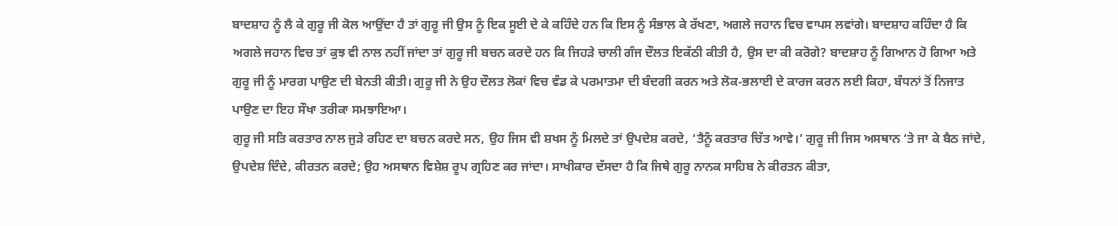ਬਾਦਸ਼ਾਹ ਨੂੰ ਲੈ ਕੇ ਗੁਰੂ ਜੀ ਕੋਲ ਆਉਂਦਾ ਹੈ ਤਾਂ ਗੁਰੂ ਜੀ ਉਸ ਨੂੰ ਇਕ ਸੂਈ ਦੇ ਕੇ ਕਹਿੰਦੇ ਹਨ ਕਿ ਇਸ ਨੂੰ ਸੰਭਾਲ ਕੇ ਰੱਖਣਾ, ਅਗਲੇ ਜਹਾਨ ਵਿਚ ਵਾਪਸ ਲਵਾਂਗੇ। ਬਾਦਸ਼ਾਹ ਕਹਿੰਦਾ ਹੈ ਕਿ ਅਗਲੇ ਜਹਾਨ ਵਿਚ ਤਾਂ ਕੁਝ ਵੀ ਨਾਲ ਨਹੀਂ ਜਾਂਦਾ ਤਾਂ ਗੁਰੂ ਜੀ ਬਚਨ ਕਰਦੇ ਹਨ ਕਿ ਜਿਹੜੇ ਚਾਲੀ ਗੰਜ ਦੌਲਤ ਇਕੱਠੀ ਕੀਤੀ ਹੈ, ਉਸ ਦਾ ਕੀ ਕਰੋਗੇ? ਬਾਦਸ਼ਾਹ ਨੂੰ ਗਿਆਨ ਹੋ ਗਿਆ ਅਤੇ ਗੁਰੂ ਜੀ ਨੂੰ ਮਾਰਗ ਪਾਉਣ ਦੀ ਬੇਨਤੀ ਕੀਤੀ। ਗੁਰੂ ਜੀ ਨੇ ਉਹ ਦੌਲਤ ਲੋਕਾਂ ਵਿਚ ਵੰਡ ਕੇ ਪਰਮਾਤਮਾ ਦੀ ਬੰਦਗੀ ਕਰਨ ਅਤੇ ਲੋਕ-ਭਲਾਈ ਦੇ ਕਾਰਜ ਕਰਨ ਲਈ ਕਿਹਾ, ਬੰਧਨਾਂ ਤੋਂ ਨਿਜਾਤ ਪਾਉਣ ਦਾ ਇਹ ਸੌਖਾ ਤਰੀਕਾ ਸਮਝਾਇਆ।
ਗੁਰੂ ਜੀ ਸਤਿ ਕਰਤਾਰ ਨਾਲ ਜੁੜੇ ਰਹਿਣ ਦਾ ਬਚਨ ਕਰਦੇ ਸਨ, ਉਹ ਜਿਸ ਵੀ ਸ਼ਖਸ ਨੂੰ ਮਿਲਦੇ ਤਾਂ ਉਪਦੇਸ਼ ਕਰਦੇ, ‘ਤੈਨੂੰ ਕਰਤਾਰ ਚਿੱਤ ਆਵੇ।’ ਗੁਰੂ ਜੀ ਜਿਸ ਅਸਥਾਨ ‘ਤੇ ਜਾ ਕੇ ਬੈਠ ਜਾਂਦੇ, ਉਪਦੇਸ਼ ਦਿੰਦੇ, ਕੀਰਤਨ ਕਰਦੇ; ਉਹ ਅਸਥਾਨ ਵਿਸ਼ੇਸ਼ ਰੂਪ ਗ੍ਰਹਿਣ ਕਰ ਜਾਂਦਾ। ਸਾਖੀਕਾਰ ਦੱਸਦਾ ਹੈ ਕਿ ਜਿਥੇ ਗੁਰੂ ਨਾਨਕ ਸਾਹਿਬ ਨੇ ਕੀਰਤਨ ਕੀਤਾ,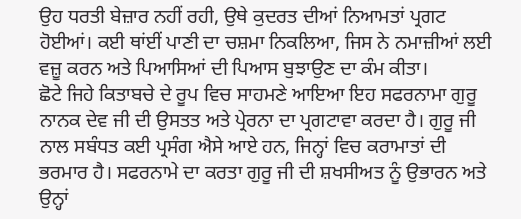ਉਹ ਧਰਤੀ ਬੇਜ਼ਾਰ ਨਹੀਂ ਰਹੀ, ਉਥੇ ਕੁਦਰਤ ਦੀਆਂ ਨਿਆਮਤਾਂ ਪ੍ਰਗਟ ਹੋਈਆਂ। ਕਈ ਥਾਂਈਂ ਪਾਣੀ ਦਾ ਚਸ਼ਮਾ ਨਿਕਲਿਆ, ਜਿਸ ਨੇ ਨਮਾਜ਼ੀਆਂ ਲਈ ਵਜ਼ੂ ਕਰਨ ਅਤੇ ਪਿਆਸਿਆਂ ਦੀ ਪਿਆਸ ਬੁਝਾਉਣ ਦਾ ਕੰਮ ਕੀਤਾ।
ਛੋਟੇ ਜਿਹੇ ਕਿਤਾਬਚੇ ਦੇ ਰੂਪ ਵਿਚ ਸਾਹਮਣੇ ਆਇਆ ਇਹ ਸਫਰਨਾਮਾ ਗੁਰੂ ਨਾਨਕ ਦੇਵ ਜੀ ਦੀ ਉਸਤਤ ਅਤੇ ਪ੍ਰੇਰਨਾ ਦਾ ਪ੍ਰਗਟਾਵਾ ਕਰਦਾ ਹੈ। ਗੁਰੂ ਜੀ ਨਾਲ ਸਬੰਧਤ ਕਈ ਪ੍ਰਸੰਗ ਐਸੇ ਆਏ ਹਨ, ਜਿਨ੍ਹਾਂ ਵਿਚ ਕਰਾਮਾਤਾਂ ਦੀ ਭਰਮਾਰ ਹੈ। ਸਫਰਨਾਮੇ ਦਾ ਕਰਤਾ ਗੁਰੂ ਜੀ ਦੀ ਸ਼ਖਸੀਅਤ ਨੂੰ ਉਭਾਰਨ ਅਤੇ ਉਨ੍ਹਾਂ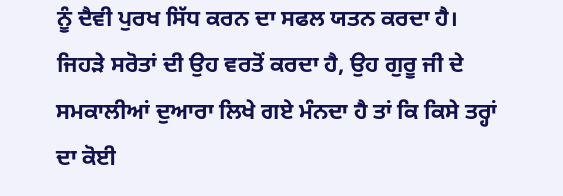ਨੂੰ ਦੈਵੀ ਪੁਰਖ ਸਿੱਧ ਕਰਨ ਦਾ ਸਫਲ ਯਤਨ ਕਰਦਾ ਹੈ। ਜਿਹੜੇ ਸਰੋਤਾਂ ਦੀ ਉਹ ਵਰਤੋਂ ਕਰਦਾ ਹੈ, ਉਹ ਗੁਰੂ ਜੀ ਦੇ ਸਮਕਾਲੀਆਂ ਦੁਆਰਾ ਲਿਖੇ ਗਏ ਮੰਨਦਾ ਹੈ ਤਾਂ ਕਿ ਕਿਸੇ ਤਰ੍ਹਾਂ ਦਾ ਕੋਈ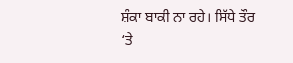ਸ਼ੰਕਾ ਬਾਕੀ ਨਾ ਰਹੇ। ਸਿੱਧੇ ਤੌਰ ‘ਤੇ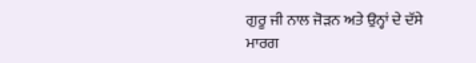ਗੁਰੂ ਜੀ ਨਾਲ ਜੋੜਨ ਅਤੇ ਉਨ੍ਹਾਂ ਦੇ ਦੱਸੇ ਮਾਰਗ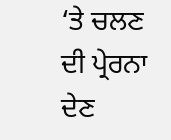‘ਤੇ ਚਲਣ ਦੀ ਪ੍ਰੇਰਨਾ ਦੇਣ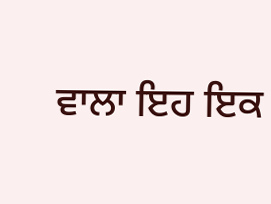ਵਾਲਾ ਇਹ ਇਕ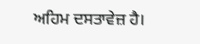ਅਹਿਮ ਦਸਤਾਵੇਜ਼ ਹੈ।